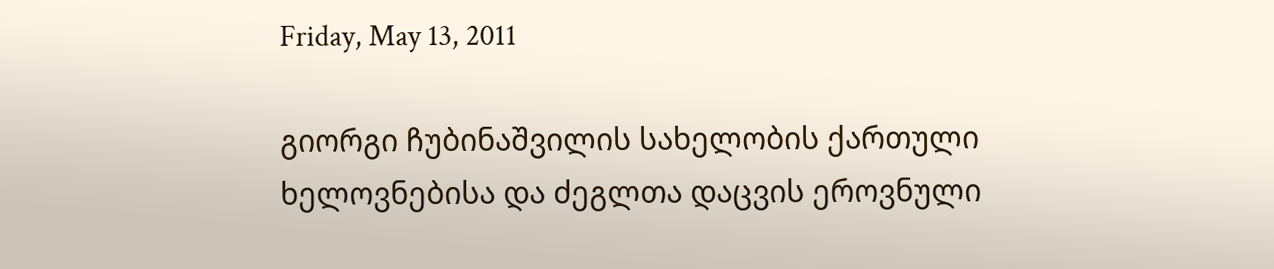Friday, May 13, 2011

გიორგი ჩუბინაშვილის სახელობის ქართული ხელოვნებისა და ძეგლთა დაცვის ეროვნული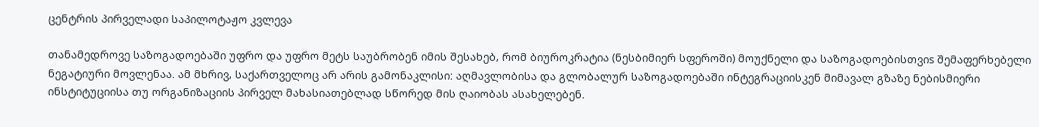ცენტრის პირველადი საპილოტაჟო კვლევა

თანამედროვე საზოგადოებაში უფრო და უფრო მეტს საუბრობენ იმის შესახებ, რომ ბიუროკრატია (ნესბიმიერ სფეროში) მოუქნელი და საზოგადოებისთვიs შემაფერხებელი ნეგატიური მოვლენაა. ამ მხრივ, საქართველოც არ არის გამონაკლისი: აღმავლობისა და გლობალურ საზოგადოებაში ინტეგრაციისკენ მიმავალ გზაზე ნებისმიერი ინსტიტუციისა თუ ორგანიზაციის პირველ მახასიათებლად სწორედ მის ღაიობას ასახელებენ.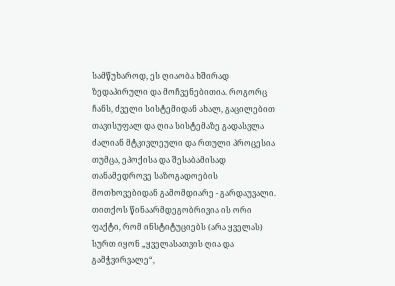სამწუხაროდ, ეს ღიაობა ხშირად ზედაპირული და მოჩვენებითია. როგორც ჩანს, ძველი სისტემიდან ახალ, გაცილებით თავისუფალ და ღია სისტემაზე გადასვლა ძალიან მტკივლეული და რთული პროცესია თუმცა, ეპოქისა და შესაბამისად თანამედროვე საზოგადოების მოთხოვებიდან გამომდიარე - გარდაუვალი.
თითქოს წინაარმდეგობრივია ის ორი ფაქტი, რომ ინსტიტუციებს (არა ყველას) სურთ იყონ „ყველასათვის ღია და გამჭვირვალე“,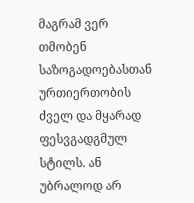მაგრამ ვერ თმობენ საზოგადოებასთან ურთიერთობის ძველ და მყარად ფესვგადგმულ სტილს. ან უბრალოდ არ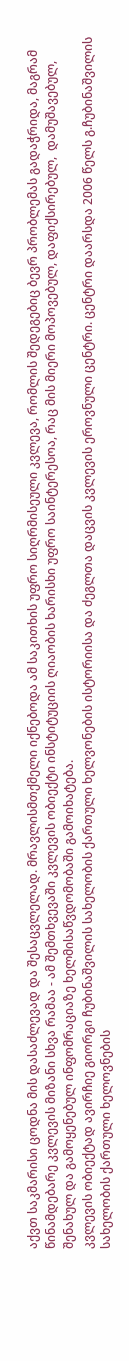აქვთ საკმარისი ცოდნა მის დასაძლევად და შესაცვლელად. მრავლისმთქმელი იქნებოდა ამ საკითხის უფრო სიღრმისეული კვლევა, რომლის შედეგებიც ბევრ პრობლემას გადაჭრიდა, მაგრამ წინამდებარე კვლევის მიზანი სხვა რამაა - ამ შემთხვევაში კვლევის ობიექტი ინსტიტუციის ღიაობის ხარისხი უფრო საინტერესოა, რაც მის მიერი მოპოვებულ, დაფიქსირებულ,  დამუშავებულ, შენახულ და გამოყენებულ ინფომრაციაზე ხელმისაწვდომობაში გამოიხატება.
კვლევის ობიექტად ავირჩიე გიორგი ჩუბინაშვილის სახელობის ქართული ხელვონების ისტორიისა და ძეგლთა დაცვის კვლევის ეროვნული ცენტრი. ცენტრი დაარსდა 2006 წელს გ.ჩუბინაშვილის სახელობის ქართული ხელოვნების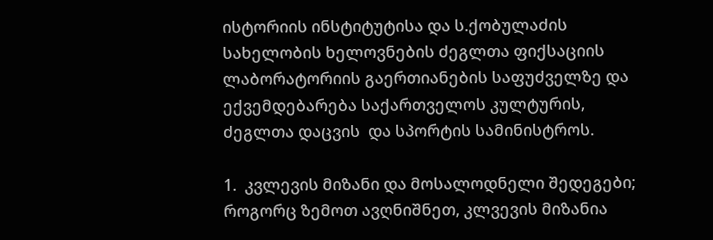ისტორიის ინსტიტუტისა და ს.ქობულაძის სახელობის ხელოვნების ძეგლთა ფიქსაციის ლაბორატორიის გაერთიანების საფუძველზე და ექვემდებარება საქართველოს კულტურის, ძეგლთა დაცვის  და სპორტის სამინისტროს.

1.  კვლევის მიზანი და მოსალოდნელი შედეგები;
როგორც ზემოთ ავღნიშნეთ, კლვევის მიზანია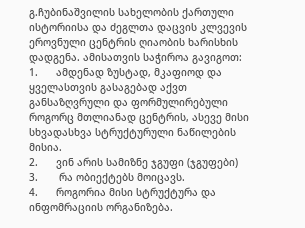გ.ჩუბინაშვილის სახელობის ქართული ისტორიისა და ძეგლთა დაცვის კლვევის ეროვნული ცენტრის ღიაობის ხარისხის დადგენა. ამისათვის საჭიროა გავიგოთ:
1.      ამდენად ზუსტად, მკაფიოდ და ყველასთვის გასაგებად აქვთ განსაზღვრული და ფორმულირებული როგორც მთლიანად ცენტრის, ასევე მისი სხვადასხვა სტრუქტურული ნაწილების მისია.
2.      ვინ არის სამიზნე ჯგუფი (ჯგუფები)
3.       რა ობიექტებს მოიცავს.
4.      როგორია მისი სტრუქტურა და ინფომრაციის ორგანიზება.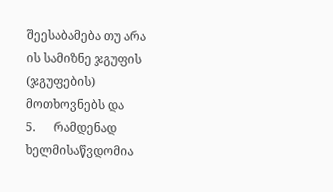შეესაბამება თუ არა ის სამიზნე ჯგუფის (ჯგუფების) მოთხოვნებს და
5.      რამდენად ხელმისაწვდომია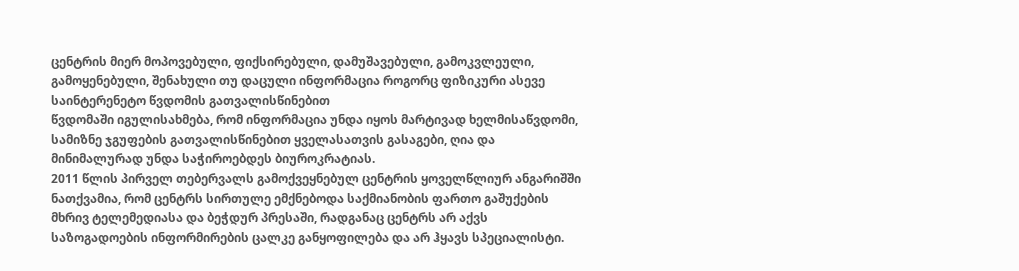ცენტრის მიერ მოპოვებული, ფიქსირებული, დამუშავებული, გამოკვლეული, გამოყენებული, შენახული თუ დაცული ინფორმაცია როგორც ფიზიკური ასევე საინტერენეტო წვდომის გათვალისწინებით
წვდომაში იგულისახმება, რომ ინფორმაცია უნდა იყოს მარტივად ხელმისაწვდომი, სამიზნე ჯგუფების გათვალისწინებით ყველასათვის გასაგები, ღია და მინიმალურად უნდა საჭიროებდეს ბიუროკრატიას.
2011 წლის პირველ თებერვალს გამოქვეყნებულ ცენტრის ყოველწლიურ ანგარიშში ნათქვამია, რომ ცენტრს სირთულე ემქნებოდა საქმიანობის ფართო გაშუქების მხრივ ტელემედიასა და ბეჭდურ პრესაში, რადგანაც ცენტრს არ აქვს საზოგადოების ინფორმირების ცალკე განყოფილება და არ ჰყავს სპეციალისტი.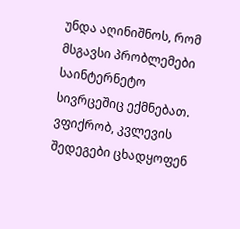უნდა აღინიშნოს, რომ მსგავსი პრობლემები საინტერნეტო სივრცეშიც ექმნებათ.
ვფიქრობ, კვლევის შედეგები ცხადყოფენ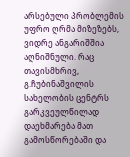არსებული პრობლემის უფრო ღრმა მიზეზებს, ვიდრე ანგარიშშია აღნიშნული. რაც თავისმხრივ, გ.ჩუბინაშვილის სახელობის ცენტრს გარკვეულწილად დაეხმარება მათ გამოსწორებაში და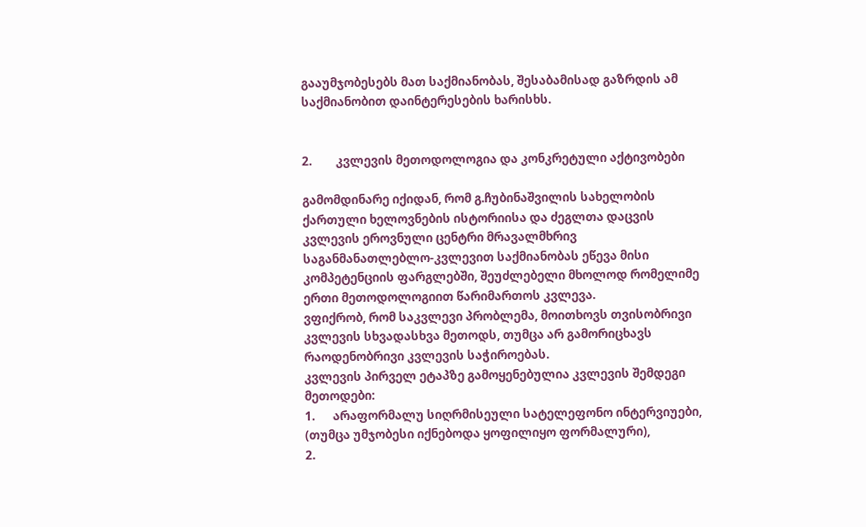გააუმჯობესებს მათ საქმიანობას, შესაბამისად გაზრდის ამ საქმიანობით დაინტერესების ხარისხს.


2.        კვლევის მეთოდოლოგია და კონკრეტული აქტივობები

გამომდინარე იქიდან, რომ გ.ჩუბინაშვილის სახელობის ქართული ხელოვნების ისტორიისა და ძეგლთა დაცვის კვლევის ეროვნული ცენტრი მრავალმხრივ საგანმანათლებლო-კვლევით საქმიანობას ეწევა მისი კომპეტენციის ფარგლებში, შეუძლებელი მხოლოდ რომელიმე ერთი მეთოდოლოგიით წარიმართოს კვლევა.
ვფიქრობ, რომ საკვლევი პრობლემა, მოითხოვს თვისობრივი კვლევის სხვადასხვა მეთოდს, თუმცა არ გამორიცხავს რაოდენობრივი კვლევის საჭიროებას.
კვლევის პირველ ეტაპზე გამოყენებულია კვლევის შემდეგი მეთოდები:
1.      არაფორმალუ სიღრმისეული სატელეფონო ინტერვიუები, (თუმცა უმჯობესი იქნებოდა ყოფილიყო ფორმალური),
2.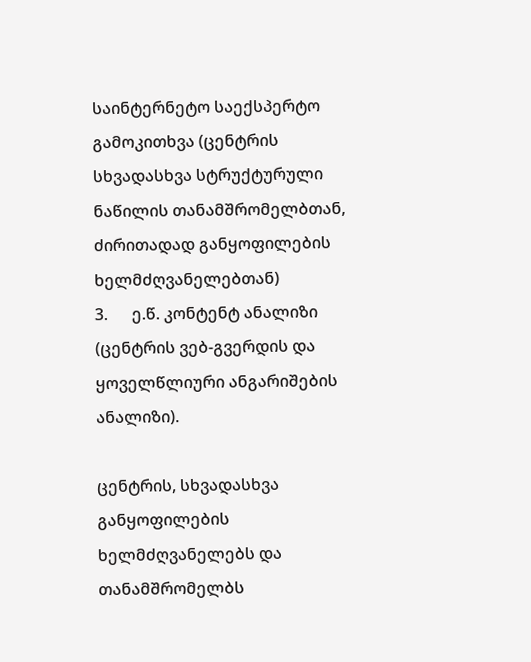საინტერნეტო საექსპერტო გამოკითხვა (ცენტრის სხვადასხვა სტრუქტურული ნაწილის თანამშრომელბთან, ძირითადად განყოფილების ხელმძღვანელებთან)
3.      ე.წ. კონტენტ ანალიზი (ცენტრის ვებ-გვერდის და ყოველწლიური ანგარიშების ანალიზი).

ცენტრის, სხვადასხვა განყოფილების ხელმძღვანელებს და თანამშრომელბს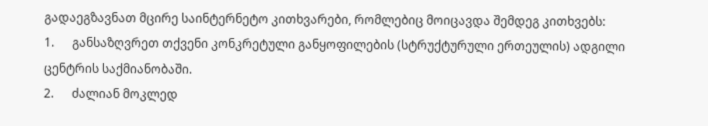გადაეგზავნათ მცირე საინტერნეტო კითხვარები, რომლებიც მოიცავდა შემდეგ კითხვებს:
1.      განსაზღვრეთ თქვენი კონკრეტული განყოფილების (სტრუქტურული ერთეულის) ადგილი ცენტრის საქმიანობაში.
2.      ძალიან მოკლედ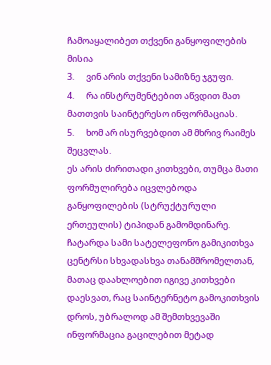ჩამოაყალიბეთ თქვენი განყოფილების მისია
3.      ვინ არის თქვენი სამიზნე ჯგუფი.
4.      რა ინსტრუმენტებით აწვდით მათ მათთვის საინტერესო ინფორმაციას.
5.      ხომ არ ისურვებდით ამ მხრივ რაიმეს შეცვლას.
ეს არის ძირითადი კითხვები, თუმცა მათი ფორმულირება იცვლებოდა განყოფილების (სტრუქტურული ერთეულის) ტიპიდან გამომდინარე.
ჩატარდა სამი სატელეფონო გამიკითხვა ცენტრსი სხვადასხვა თანამშრომელთან, მათაც დაახლოებით იგივე კითხვები დაესვათ, რაც საინტერნეტო გამოკითხვის დროს, უბრალოდ ამ შემთხვევაში ინფორმაცია გაცილებით მეტად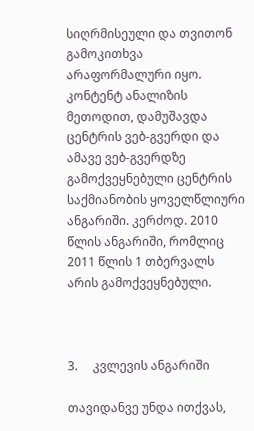სიღრმისეული და თვითონ გამოკითხვა არაფორმალური იყო.
კონტენტ ანალიზის მეთოდით, დამუშავდა ცენტრის ვებ-გვერდი და ამავე ვებ-გვერდზე გამოქვეყნებული ცენტრის საქმიანობის ყოველწლიური ანგარიში. კერძოდ. 2010 წლის ანგარიში, რომლიც 2011 წლის 1 თბერვალს არის გამოქვეყნებული.



3.     კვლევის ანგარიში

თავიდანვე უნდა ითქვას,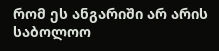რომ ეს ანგარიში არ არის საბოლოო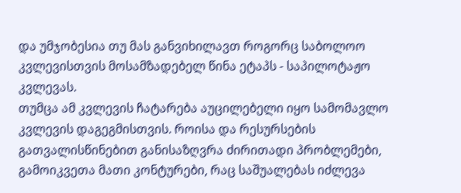და უმჯობესია თუ მას განვიხილავთ როგორც საბოლოო კვლევისთვის მოსამზადებელ წინა ეტაპს - საპილოტაჟო კვლევას.
თუმცა ამ კვლევის ჩატარება აუცილებელი იყო სამომავლო კვლევის დაგეგმისთვის. როისა და რესურსების გათვალისწინებით განისაზღვრა ძირითადი პრობლემები, გამოიკვეთა მათი კონტურები, რაც საშუალებას იძლევა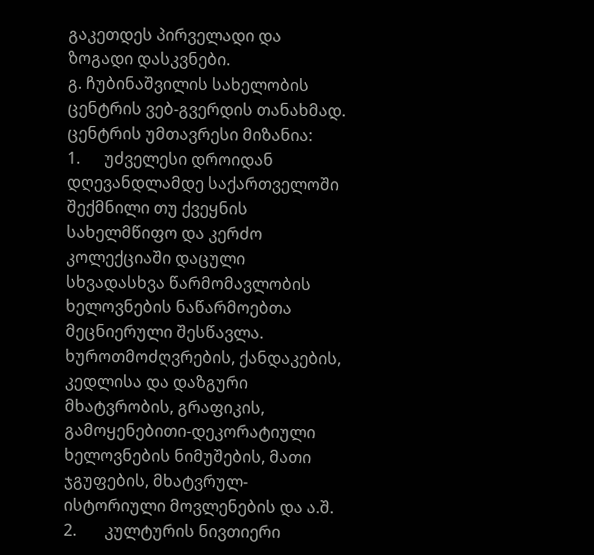გაკეთდეს პირველადი და ზოგადი დასკვნები.
გ. ჩუბინაშვილის სახელობის ცენტრის ვებ-გვერდის თანახმად. ცენტრის უმთავრესი მიზანია:
1.      უძველესი დროიდან დღევანდლამდე საქართველოში შექმნილი თუ ქვეყნის სახელმწიფო და კერძო კოლექციაში დაცული სხვადასხვა წარმომავლობის ხელოვნების ნაწარმოებთა მეცნიერული შესწავლა. ხუროთმოძღვრების, ქანდაკების, კედლისა და დაზგური მხატვრობის, გრაფიკის, გამოყენებითი-დეკორატიული ხელოვნების ნიმუშების, მათი ჯგუფების, მხატვრულ-ისტორიული მოვლენების და ა.შ.
2.       კულტურის ნივთიერი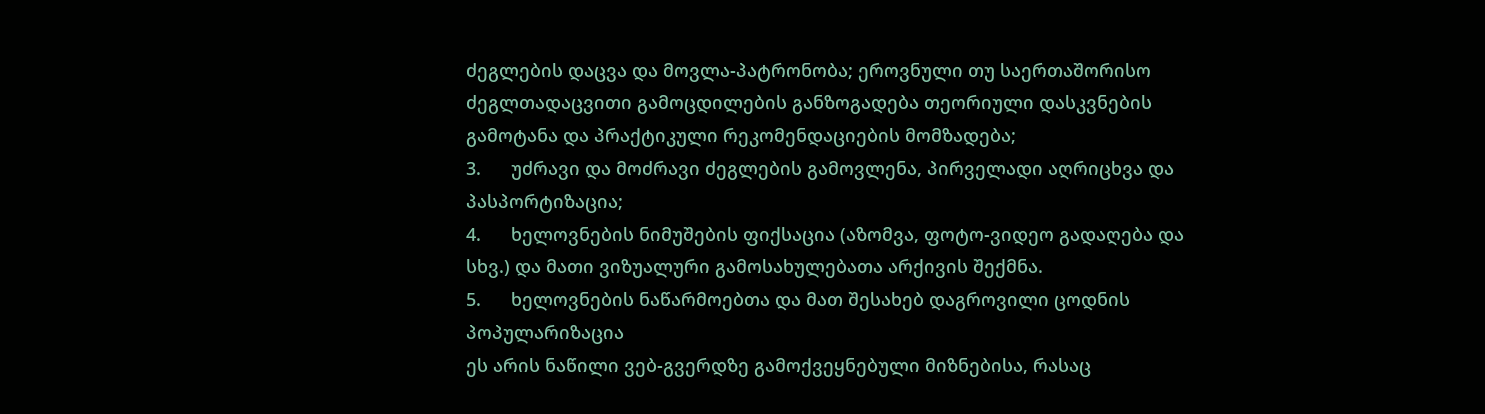ძეგლების დაცვა და მოვლა-პატრონობა; ეროვნული თუ საერთაშორისო ძეგლთადაცვითი გამოცდილების განზოგადება თეორიული დასკვნების გამოტანა და პრაქტიკული რეკომენდაციების მომზადება;
3.      უძრავი და მოძრავი ძეგლების გამოვლენა, პირველადი აღრიცხვა და პასპორტიზაცია;
4.      ხელოვნების ნიმუშების ფიქსაცია (აზომვა, ფოტო-ვიდეო გადაღება და სხვ.) და მათი ვიზუალური გამოსახულებათა არქივის შექმნა.
5.      ხელოვნების ნაწარმოებთა და მათ შესახებ დაგროვილი ცოდნის პოპულარიზაცია
ეს არის ნაწილი ვებ-გვერდზე გამოქვეყნებული მიზნებისა, რასაც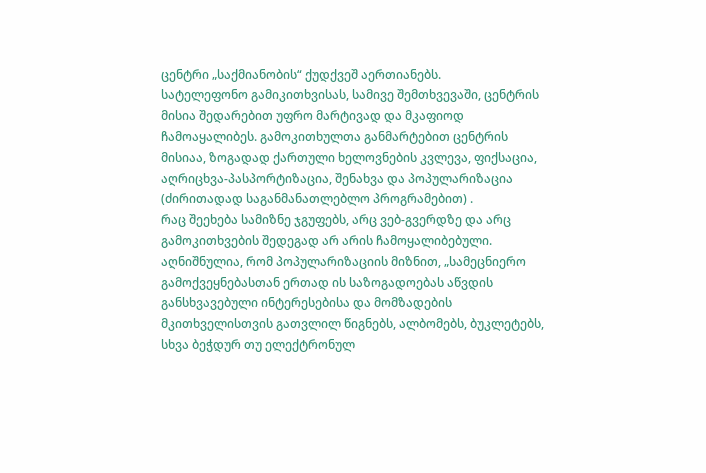ცენტრი „საქმიანობის“ ქუდქვეშ აერთიანებს.
სატელეფონო გამიკითხვისას, სამივე შემთხვევაში, ცენტრის მისია შედარებით უფრო მარტივად და მკაფიოდ ჩამოაყალიბეს. გამოკითხულთა განმარტებით ცენტრის მისიაა, ზოგადად ქართული ხელოვნების კვლევა, ფიქსაცია, აღრიცხვა-პასპორტიზაცია, შენახვა და პოპულარიზაცია (ძირითადად საგანმანათლებლო პროგრამებით) .
რაც შეეხება სამიზნე ჯგუფებს, არც ვებ-გვერდზე და არც გამოკითხვების შედეგად არ არის ჩამოყალიბებული. აღნიშნულია, რომ პოპულარიზაციის მიზნით, „სამეცნიერო გამოქვეყნებასთან ერთად ის საზოგადოებას აწვდის განსხვავებული ინტერესებისა და მომზადების მკითხველისთვის გათვლილ წიგნებს, ალბომებს, ბუკლეტებს, სხვა ბეჭდურ თუ ელექტრონულ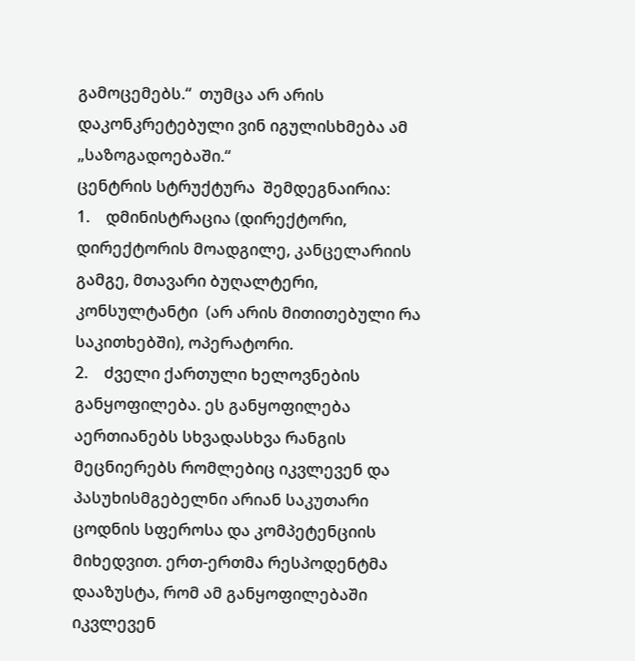გამოცემებს.“  თუმცა არ არის დაკონკრეტებული ვინ იგულისხმება ამ „საზოგადოებაში.“
ცენტრის სტრუქტურა  შემდეგნაირია:
1.    დმინისტრაცია (დირექტორი, დირექტორის მოადგილე, კანცელარიის გამგე, მთავარი ბუღალტერი, კონსულტანტი  (არ არის მითითებული რა საკითხებში), ოპერატორი.
2.    ძველი ქართული ხელოვნების განყოფილება. ეს განყოფილება აერთიანებს სხვადასხვა რანგის მეცნიერებს რომლებიც იკვლევენ და პასუხისმგებელნი არიან საკუთარი ცოდნის სფეროსა და კომპეტენციის მიხედვით. ერთ-ერთმა რესპოდენტმა დააზუსტა, რომ ამ განყოფილებაში იკვლევენ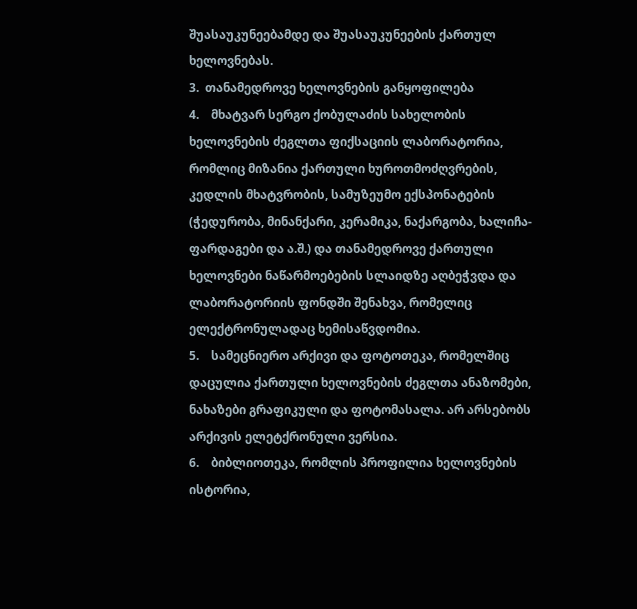შუასაუკუნეებამდე და შუასაუკუნეების ქართულ ხელოვნებას.
3.  თანამედროვე ხელოვნების განყოფილება
4.    მხატვარ სერგო ქობულაძის სახელობის ხელოვნების ძეგლთა ფიქსაციის ლაბორატორია, რომლიც მიზანია ქართული ხუროთმოძღვრების, კედლის მხატვრობის, სამუზეუმო ექსპონატების (ჭედურობა, მინანქარი, კერამიკა, ნაქარგობა, ხალიჩა-ფარდაგები და ა.შ.) და თანამედროვე ქართული ხელოვნები ნაწარმოებების სლაიდზე აღბეჭვდა და ლაბორატორიის ფონდში შენახვა, რომელიც ელექტრონულადაც ხემისაწვდომია.
5.    სამეცნიერო არქივი და ფოტოთეკა, რომელშიც დაცულია ქართული ხელოვნების ძეგლთა ანაზომები, ნახაზები გრაფიკული და ფოტომასალა. არ არსებობს არქივის ელეტქრონული ვერსია.
6.    ბიბლიოთეკა, რომლის პროფილია ხელოვნების ისტორია,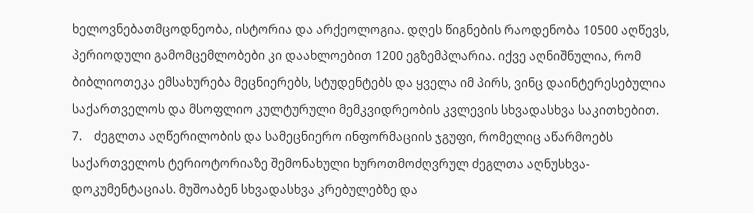ხელოვნებათმცოდნეობა, ისტორია და არქეოლოგია. დღეს წიგნების რაოდენობა 10500 აღწევს, პერიოდული გამომცემლობები კი დაახლოებით 1200 ეგზემპლარია. იქვე აღნიშნულია, რომ ბიბლიოთეკა ემსახურება მეცნიერებს, სტუდენტებს და ყველა იმ პირს, ვინც დაინტერესებულია საქართველოს და მსოფლიო კულტურული მემკვიდრეობის კვლევის სხვადასხვა საკითხებით.
7.    ძეგლთა აღწერილობის და სამეცნიერო ინფორმაციის ჯგუფი, რომელიც აწარმოებს საქართველოს ტერიოტორიაზე შემონახული ხუროთმოძღვრულ ძეგლთა აღნუსხვა-დოკუმენტაციას. მუშოაბენ სხვადასხვა კრებულებზე და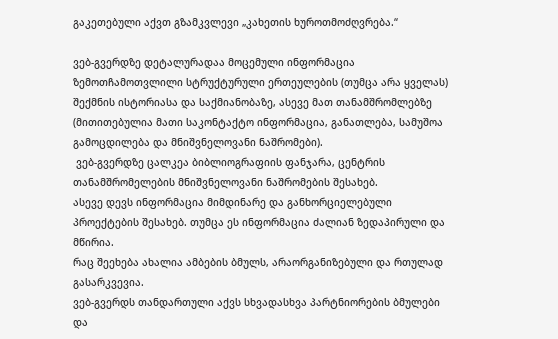გაკეთებული აქვთ გზამკვლევი „კახეთის ხუროთმოძღვრება.“

ვებ-გვერდზე დეტალურადაა მოცემული ინფორმაცია ზემოთჩამოთვლილი სტრუქტურული ერთეულების (თუმცა არა ყველას) შექმნის ისტორიასა და საქმიანობაზე, ასევე მათ თანამშრომლებზე (მითითებულია მათი საკონტაქტო ინფორმაცია, განათლება, სამუშოა გამოცდილება და მნიშვნელოვანი ნაშრომები).
 ვებ-გვერდზე ცალკეა ბიბლიოგრაფიის ფანჯარა, ცენტრის თანამშრომელების მნიშვნელოვანი ნაშრომების შესახებ.
ასევე დევს ინფორმაცია მიმდინარე და განხორციელებული პროექტების შესახებ. თუმცა ეს ინფორმაცია ძალიან ზედაპირული და მწირია.
რაც შეეხება ახალია ამბების ბმულს, არაორგანიზებული და რთულად გასარკვევია.
ვებ-გვერდს თანდართული აქვს სხვადასხვა პარტნიორების ბმულები და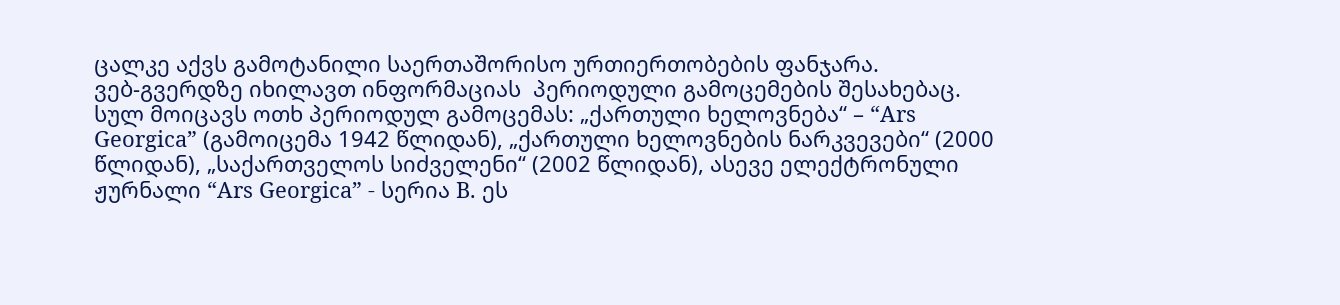ცალკე აქვს გამოტანილი საერთაშორისო ურთიერთობების ფანჯარა.
ვებ-გვერდზე იხილავთ ინფორმაციას  პერიოდული გამოცემების შესახებაც. სულ მოიცავს ოთხ პერიოდულ გამოცემას: „ქართული ხელოვნება“ – “Ars Georgica” (გამოიცემა 1942 წლიდან), „ქართული ხელოვნების ნარკვევები“ (2000 წლიდან), „საქართველოს სიძველენი“ (2002 წლიდან), ასევე ელექტრონული ჟურნალი “Ars Georgica” - სერია B. ეს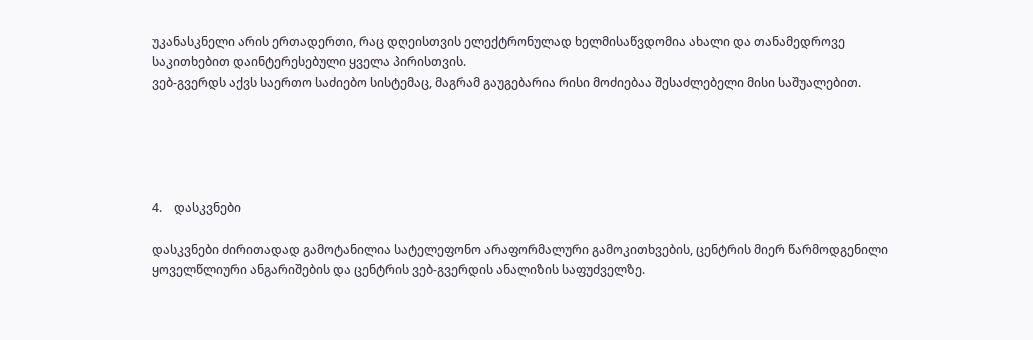უკანასკნელი არის ერთადერთი, რაც დღეისთვის ელექტრონულად ხელმისაწვდომია ახალი და თანამედროვე საკითხებით დაინტერესებული ყველა პირისთვის.
ვებ-გვერდს აქვს საერთო საძიებო სისტემაც, მაგრამ გაუგებარია რისი მოძიებაა შესაძლებელი მისი საშუალებით.





4.    დასკვნები

დასკვნები ძირითადად გამოტანილია სატელეფონო არაფორმალური გამოკითხვების, ცენტრის მიერ წარმოდგენილი ყოველწლიური ანგარიშების და ცენტრის ვებ-გვერდის ანალიზის საფუძველზე.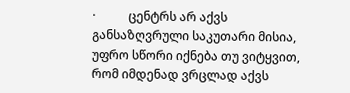·           ცენტრს არ აქვს განსაზღვრული საკუთარი მისია, უფრო სწორი იქნება თუ ვიტყვით, რომ იმდენად ვრცლად აქვს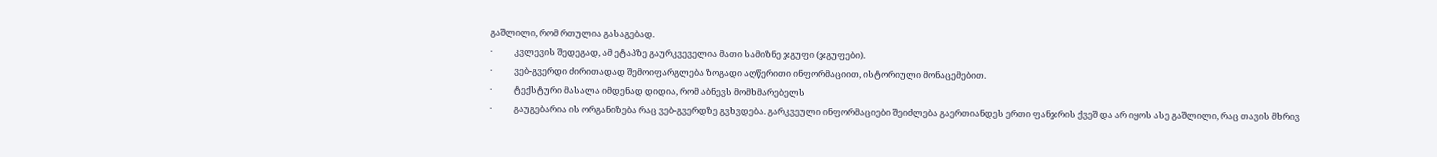გაშლილი, რომ რთულია გასაგებად.
·           კვლევის შედეგად, ამ ეტაპზე გაურკვეველია მათი სამიზნე ჯგუფი (ჯგუფები).
·           ვებ-გვერდი ძირითადად შემოიფარგლება ზოგადი აღწერითი ინფორმაციით, ისტორიული მონაცემებით.
·           ტექსტური მასალა იმდენად დიდია, რომ აბნევს მომხმარებელს
·           გაუგებარია ის ორგანიზება რაც ვებ-გვერდზე გვხვდება. გარკვეული ინფორმაციები შეიძლება გაერთიანდეს ერთი ფანჯრის ქვეშ და არ იყოს ასე გაშლილი, რაც თავის მხრივ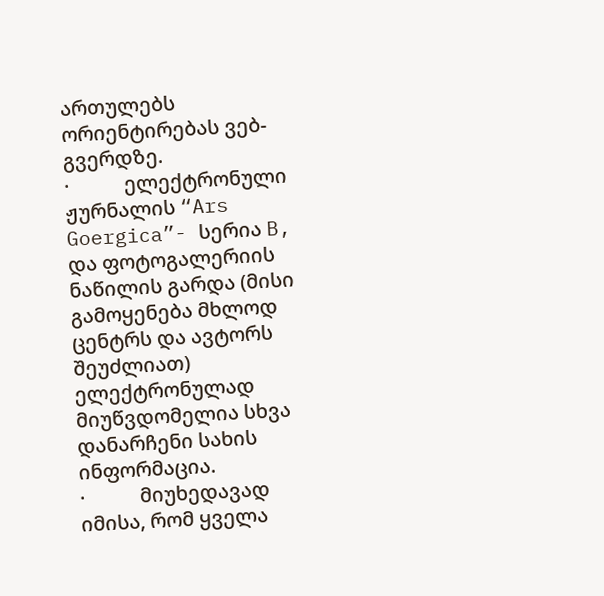ართულებს ორიენტირებას ვებ-გვერდზე.
·           ელექტრონული ჟურნალის “Ars Goergica”- სერია B, და ფოტოგალერიის ნაწილის გარდა (მისი გამოყენება მხლოდ ცენტრს და ავტორს შეუძლიათ) ელექტრონულად მიუწვდომელია სხვა დანარჩენი სახის ინფორმაცია.
·           მიუხედავად იმისა, რომ ყველა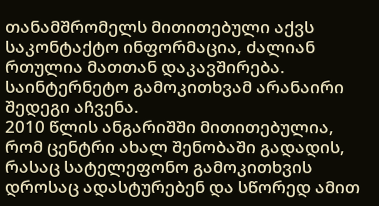თანამშრომელს მითითებული აქვს საკონტაქტო ინფორმაცია, ძალიან რთულია მათთან დაკავშირება. საინტერნეტო გამოკითხვამ არანაირი შედეგი აჩვენა.
2010 წლის ანგარიშში მითითებულია, რომ ცენტრი ახალ შენობაში გადადის, რასაც სატელეფონო გამოკითხვის დროსაც ადასტურებენ და სწორედ ამით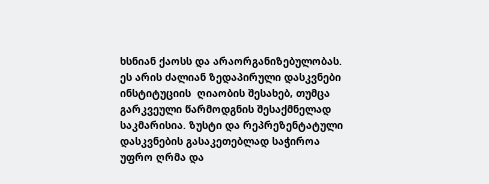ხსნიან ქაოსს და არაორგანიზებულობას.
ეს არის ძალიან ზედაპირული დასკვნები ინსტიტუციის  ღიაობის შესახებ, თუმცა გარკვეული წარმოდგნის შესაქმნელად საკმარისია. ზუსტი და რეპრეზენტატული დასკვნების გასაკეთებლად საჭიროა უფრო ღრმა და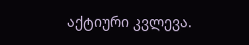აქტიური კვლევა.